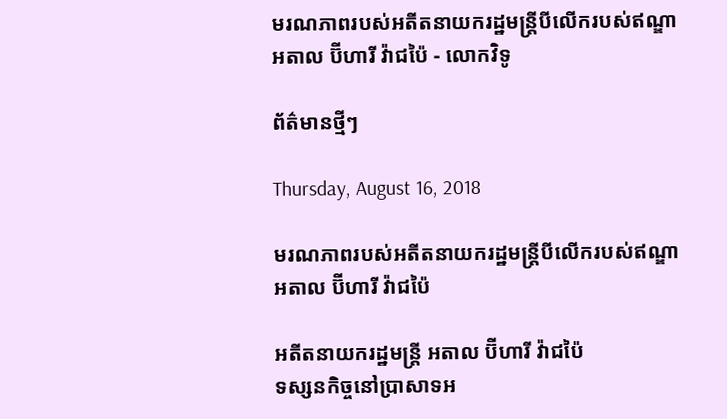មរណភាពរបស់អតីតនាយករដ្ឋមន្ត្រីបីលើករបស់ឥណ្ឌា អតាល ប៊ីហារី វ៉ាជប៉ៃ - លោកវិទូ

ព័ត៌មានថ្មីៗ

Thursday, August 16, 2018

មរណភាពរបស់អតីតនាយករដ្ឋមន្ត្រីបីលើករបស់ឥណ្ឌា អតាល ប៊ីហារី វ៉ាជប៉ៃ

អតីតនាយករដ្ឋមន្ត្រី អតាល ប៊ីហារី វ៉ាជប៉ៃ
ទស្សនកិច្ចនៅប្រាសាទអ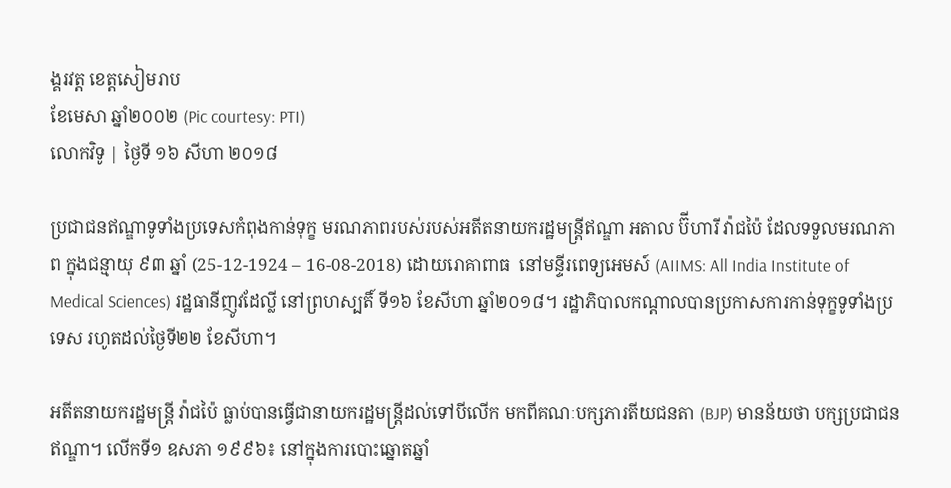ង្គរវត្ត ខេត្តសៀមរាប
ខែមេសា ឆ្នាំ២០០២ (Pic courtesy: PTI)
លោកវិទូ | ថ្ងៃទី ១៦ សីហា ២០១៨

ប្រជាជនឥណ្ឌាទូទាំងប្រទេសកំពុងកាន់ទុក្ខ មរណភាពរបស់របស់អតីតនាយករដ្ឋមន្ត្រីឥណ្ឌា អតាល ប៊ីហារី វ៉ាជប៉ៃ ដែលទទួលមរណភាព ក្នុងជន្មាយុ ៩៣ ឆ្នាំ (25-12-1924 – 16-08-2018) ដោយរោគាពាធ  នៅមន្ទីរពេទ្យអេមស៍ (AIIMS: All India Institute of Medical Sciences) រដ្ឋធានីញូវដែល្លី នៅព្រហស្បតិ៍ ទី១៦ ខែសីហា ឆ្នាំ២០១៨។ រដ្ឋាភិបាលកណ្ដាលបានប្រកាសការកាន់ទុក្ខទូទាំងប្រទេស រហូតដល់ថ្ងៃទី២២ ខែសីហា។

អតីតនាយករដ្ឋមន្ត្រី វ៉ាជប៉ៃ ធ្លាប់បានធ្វើជានាយករដ្ឋមន្ត្រីដល់ទៅបីលើក មកពីគណៈបក្សភារតីយជនតា (BJP) មានន័យថា បក្សប្រជាជនឥណ្ឌា។ លើកទី១ ឧសភា ១៩៩៦៖ នៅក្នុងការបោះឆ្នោតឆ្នាំ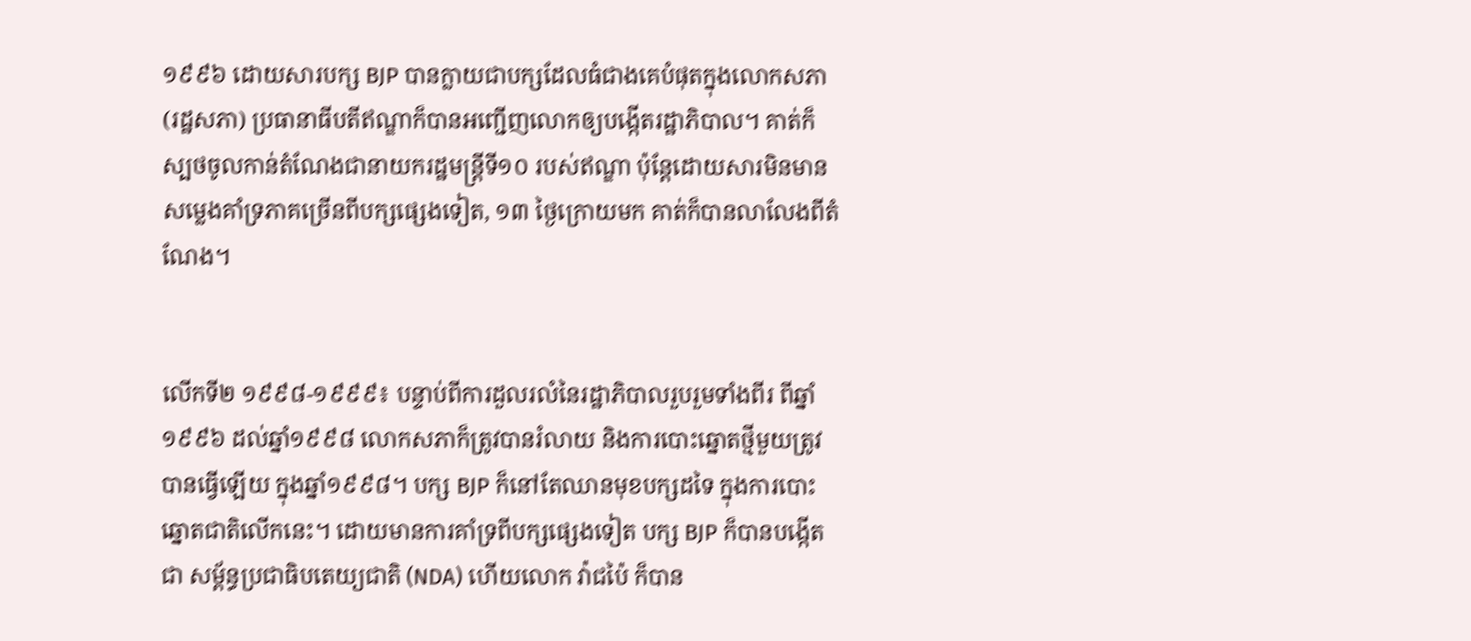១៩៩៦ ដោយសារបក្ស BJP បានក្លាយជាបក្សដែលធំជាងគេបំផុតក្នុងលោកសភា (រដ្ឋសភា) ប្រធានាធីបតីឥណ្ឌាក៏បានអញ្ជើញលោកឲ្យបង្កើតរដ្ឋាភិបាល។ គាត់ក៏ស្បថចូលកាន់តំណែងជានាយករដ្ឋមន្ត្រីទី១០ របស់ឥណ្ឌា ប៉ុន្តែដោយសារមិនមានសម្លេងគាំទ្រភាគច្រើនពីបក្សផេ្សងទៀត, ១៣ ថ្ងៃក្រោយមក គាត់ក៏បានលាលែងពីតំណែង។


លើកទី២ ១៩៩៨-១៩៩៩៖ បន្ទាប់ពីការដួលរលំនៃរដ្ឋាភិបាលរួបរួមទាំងពីរ ពីឆ្នាំ១៩៩៦ ដល់ឆ្នាំ១៩៩៨ លោកសភាក៏ត្រូវបានរំលាយ និងការបោះឆ្នោតថ្មីមួយត្រូវបានធ្វើឡើយ ក្នុងឆ្នាំ១៩៩៨។ បក្ស BJP ក៏នៅតែឈានមុខបក្សដទៃ ក្នុងការបោះឆ្នោតជាតិលើកនេះ។ ដោយមានការគាំទ្រពីបក្សផ្សេងទៀត បក្ស BJP ក៏បានបង្កើតជា សម្ព័ន្ធប្រជាធិបតេយ្យជាតិ (NDA) ហើយលោក វ៉ាជប៉ៃ ក៏បាន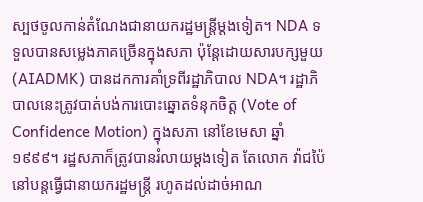ស្បថចូលកាន់តំណែងជានាយករដ្ឋមន្ត្រីម្តងទៀត។ NDA ទទួលបានសម្លេងភាគច្រើនក្នុងសភា ប៉ុន្តែដោយសារបក្សមួយ (AIADMK) បានដកការគាំទ្រពីរដ្ឋាភិបាល NDA។ រដ្ឋាភិបាលនេះត្រូវបាត់បង់ការបោះឆ្នោតទំនុកចិត្ត (Vote of Confidence Motion) ក្នុងសភា នៅខែមេសា ឆ្នាំ១៩៩៩។ រដ្ឋសភាក៏ត្រូវបានរំលាយម្តងទៀត តែលោក វ៉ាជប៉ៃ នៅបន្តធ្វើជានាយករដ្ឋមន្ត្រី រហូតដល់ដាច់អាណ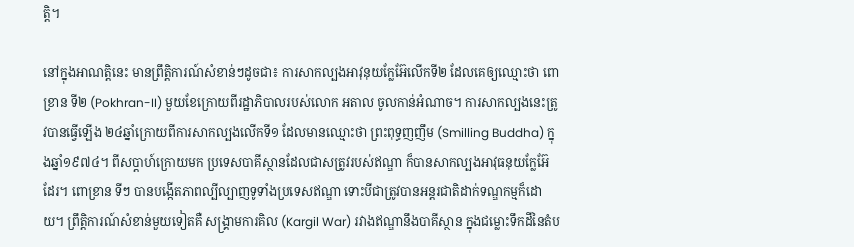ត្តិ។

នៅក្នុងអាណត្តិនេះ មានព្រឹត្តិការណ៍សំខាន់ៗដូចជា៖ ការសាកល្បងអាវុនុយក្លែអ៊ែលើកទី២ ដែលគេឲ្យឈ្មោះថា ពោខ្រាន ទី២ (Pokhran-II) មួយខែក្រោយពីរដ្ឋាភិបាលរបស់លោក អតាល ចូលកាន់អំណាច។ ការសាកល្បងនេះត្រូវបានធ្វើឡើង ២៤ឆ្នាំក្រោយពីការសាកល្បងលើកទី១ ដែលមានឈ្មោះថា ព្រះពុទ្ធញញឹម (Smilling Buddha) ក្នុងឆ្នាំ១៩៧៤។ ពីសប្ដាហ៍ក្រោយមក ប្រទេសបាគីស្ថានដែលជាសត្រូវរបស់ឥណ្ឌា ក៏បានសាកល្បងអាវុធនុយក្លែអ៊ែដែរ។ ពោខ្រាន ទីៗ បានបង្កើតភាពល្បីល្បាញទូទាំងប្រទេសឥណ្ឌា ទោះបីជាត្រូវបានអន្តរជាតិដាក់ទណ្ឌកម្មក៏ដោយ។ ព្រឹត្តិការណ៍សំខាន់មួយទៀតគឺ សង្គ្រាមការគិល (Kargil War) រវាងឥណ្ឌានឹងបាគីស្ថាន ក្នុងជម្លោះទឹកដីនៃតំប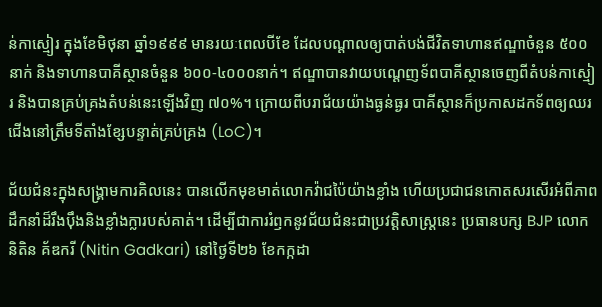ន់កាស្មៀរ ក្នុងខែមិថុនា ឆ្នាំ១៩៩៩ មានរយៈពេលបីខែ ដែលបណ្ដាលឲ្យបាត់បង់ជីវិតទាហានឥណ្ឌាចំនួន ៥០០នាក់ និងទាហានបាគីស្ថានចំនួន ៦០០-៤០០០នាក់។ ឥណ្ឌាបានវាយបណ្ដេញទ័ពបាគីស្ថានចេញពីតំបន់កាស្មៀរ និងបានគ្រប់គ្រងតំបន់នេះឡើងវិញ ៧០%។ ក្រោយពីបរាជ័យយ៉ាងធ្ងន់ធ្ងរ បាគីស្ថានក៏ប្រកាសដកទ័ពឲ្យឈរជើងនៅត្រឹមទីតាំងខ្សែបន្ទាត់គ្រប់គ្រង (LoC)។

ជ័យជំនះក្នុងសង្គ្រាមការគិលនេះ បានលើកមុខមាត់លោកវ៉ាជប៉ៃយ៉ាងខ្លាំង ហើយប្រជាជនកោតសរសើរអំពីភាពដឹកនាំដ៏រឹងប៉ឹងនិងខ្លាំងក្លារបស់គាត់។ ដើម្បីជាការរំឭកនូវជ័យជំនះជាប្រវត្តិសាស្ត្រនេះ ប្រធានបក្ស BJP លោក និតិន គ័ឌករី (Nitin Gadkari) នៅថ្ងៃទី២៦ ខែកក្កដា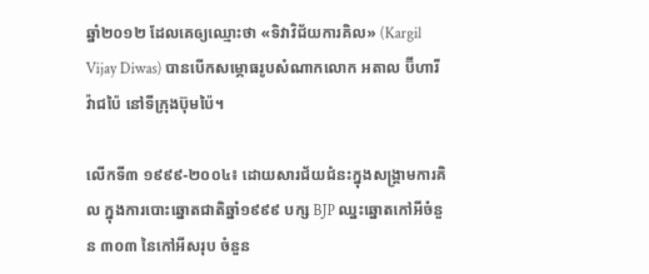ឆ្នាំ២០១២ ដែលគេឲ្យឈ្មោះថា «ទិវាវិជ័យការគិល» (Kargil Vijay Diwas) បានបើកសម្ភោធរូបសំណាកលោក អតាល ប៊ីហារី វ៉ាជប៉ៃ នៅទីក្រុងប៊ុមប៉ៃ។

លើកទី៣ ១៩៩៩-២០០៤៖ ដោយសារជ័យជំនះក្នុងសង្គ្រាមការគិល ក្នុងការបោះឆ្នោតជាតិឆ្នាំ១៩៩៩ បក្ស BJP ឈ្នះឆ្នោតកៅអីចំនួន ៣០៣ នៃកៅអីសរុប ចំនួន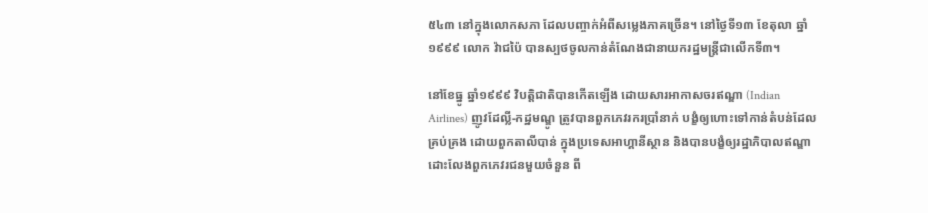៥៤៣ នៅក្នុងលោកសភា ដែលបញ្ចាក់អំពីសម្លេងភាគច្រើន។ នៅថ្ងៃទី១៣ ខែតុលា ឆ្នាំ១៩៩៩ លោក វ៉ាជប៉ៃ បានស្បថចូលកាន់តំណែងជានាយករដ្ឋមន្ត្រីជាលើកទី៣។

នៅខែធ្នូ ឆ្នាំ១៩៩៩ វិបត្តិជាតិបានកើតឡើង ដោយសារអាកាសចរឥណ្ឌា (Indian Airlines) ញូវដែល្លី-កដ្ឋមណ្ឌូ ត្រូវបានពួកភេវរករប្រាំនាក់ បង្ខំឲ្យហោះទៅកាន់តំបន់ដែលគ្រប់គ្រង ដោយពួកតាលីបាន់ ក្នុងប្រទេសអាហ្គានីស្ថាន និងបានបង្ខំឲ្យរដ្ឋាភិបាលឥណ្ឌា ដោះលែងពួកភេវរជនមួយចំនួន ពី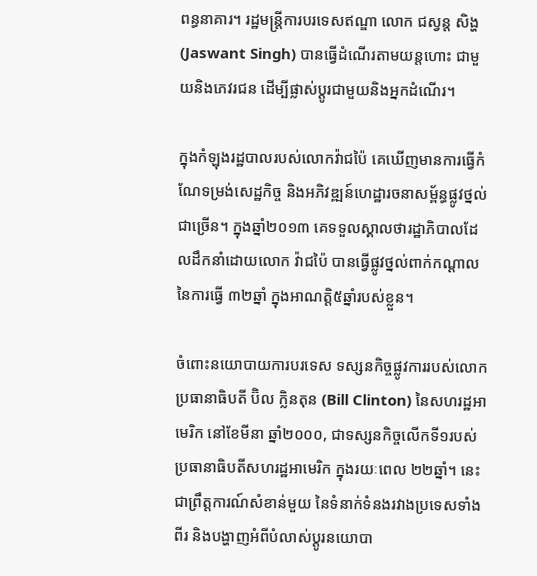ពន្ធនាគារ។ រដ្ឋមន្ត្រីការបរទេសឥណ្ឌា លោក ជស្វន្ត សិង្ហ (Jaswant Singh) បានធ្វើដំណើរតាមយន្តហោះ ជាមួយនិងភេវរជន ដើម្បីផ្លាស់ប្តូរជាមួយនិងអ្នកដំណើរ។

ក្នុងកំឡុងរដ្ឋបាលរបស់លោកវ៉ាជប៉ៃ គេឃើញមានការធ្វើកំណែទម្រង់សេដ្ឋកិច្ច និងអភិវឌ្ឍន៍ហេដ្ឋារចនាសម្ព័ន្ធផ្លូវថ្នល់ជាច្រើន។ ក្នុងឆ្នាំ២០១៣ គេទទួលស្គាលថារដ្ឋាភិបាលដែលដឹកនាំដោយលោក វ៉ាជប៉ៃ បានធ្វើផ្លូវថ្នល់ពាក់កណ្ដាល នៃការធ្វើ ៣២ឆ្នាំ ក្នុងអាណត្តិ៥ឆ្នាំរបស់ខ្លួន។

ចំពោះនយោបាយការបរទេស ទស្សនកិច្ចផ្លូវការរបស់លោកប្រធានាធិបតី ប៊ិល ក្លិនតុន (Bill Clinton) នៃសហរដ្ឋអាមេរិក នៅខែមីនា ឆ្នាំ២០០០, ជាទស្សនកិច្ចលើកទី១របស់ប្រធានាធិបតីសហរដ្ឋអាមេរិក ក្នុងរយៈពេល ២២ឆ្នាំ។ នេះជាព្រឹត្តការណ៍សំខាន់មួយ នៃទំនាក់ទំនងរវាងប្រទេសទាំងពីរ និងបង្ហាញអំពីបំលាស់ប្តូរនយោបា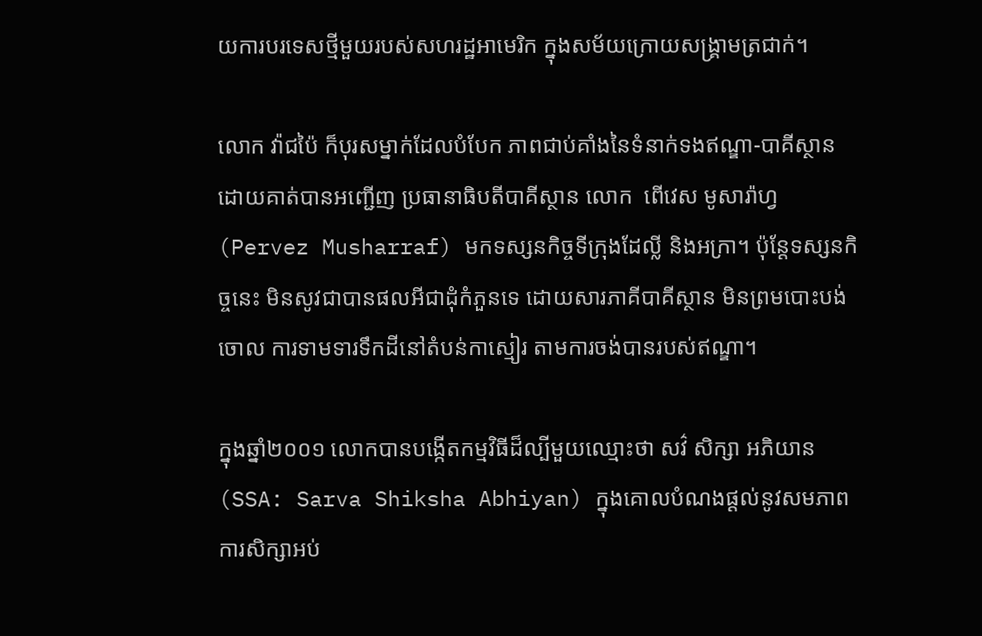យការបរទេសថ្មីមួយរបស់សហរដ្ឋអាមេរិក ក្នុងសម័យក្រោយសង្គ្រាមត្រជាក់។

លោក វ៉ាជប៉ៃ ក៏បុរសម្នាក់ដែលបំបែក ភាពជាប់គាំងនៃទំនាក់ទងឥណ្ឌា-បាគីស្ថាន ដោយគាត់បានអញ្ជើញ ប្រធានាធិបតីបាគីស្ថាន លោក  ពើវេស មូសារ៉ាហ្វ (Pervez Musharraf) មកទស្សនកិច្ចទីក្រុងដែល្លី និងអក្រា។ ប៉ុន្តែទស្សនកិច្ចនេះ មិនសូវជាបានផលអីជាដុំកំភួនទេ ដោយសារភាគីបាគីស្ថាន មិនព្រមបោះបង់ចោល ការទាមទារទឹកដីនៅតំបន់កាស្មៀរ តាមការចង់បានរបស់ឥណ្ឌា។

ក្នុងឆ្នាំ២០០១ លោកបានបង្កើតកម្មវិធីដ៏ល្បីមួយឈ្មោះថា សវ៌ សិក្សា អភិយាន (SSA: Sarva Shiksha Abhiyan) ក្នុងគោលបំណងផ្ដល់នូវសមភាពការសិក្សាអប់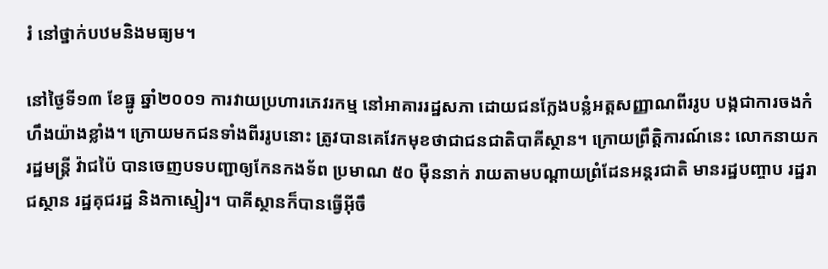រំ នៅថ្នាក់បឋមនិងមធ្យម។

នៅថ្ងៃទី១៣ ខែធ្នូ ឆ្នាំ២០០១ ការវាយប្រហារភេវរកម្ម នៅអាគាររដ្ឋសភា ដោយជនក្លែងបន្លំអត្តសញ្ញាណពីររូប បង្កជាការចងកំហឹងយ៉ាងខ្លាំង។ ក្រោយមកជនទាំងពីររូបនោះ ត្រូវបានគេវែកមុខថាជាជនជាតិបាគីស្ថាន។ ក្រោយព្រឹត្តិការណ៍នេះ លោកនាយករដ្ឋមន្ត្រី វ៉ាជប៉ៃ បានចេញបទបញ្ជាឲ្យកែនកងទ័ព ប្រមាណ ៥០ ម៉ឺននាក់ រាយតាមបណ្ដាយព្រំដែនអន្តរជាតិ មានរដ្ឋបញ្ចាប រដ្ឋរាជស្ថាន រដ្ឋគុជរដ្ឋ និងកាស្មៀរ។ បាគីស្ថានក៏បានធ្វើអ៊ីចឹ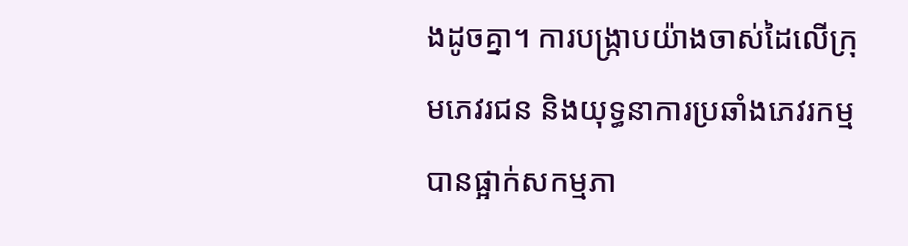ងដូចគ្នា។ ការបង្ក្រាបយ៉ាងចាស់ដៃលើក្រុមភេវរជន និងយុទ្ធនាការប្រឆាំងភេវរកម្ម បានផ្អាក់សកម្មភា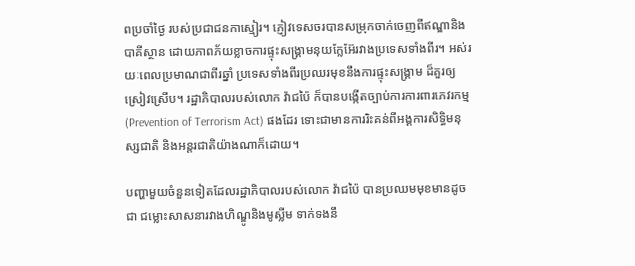ពប្រចាំថ្ងៃ របស់ប្រជាជនកាស្មៀរ។ ភ្ញៀវទេសចរបានសម្រុកចាក់ចេញពីឥណ្ឌានិងបាគីស្ថាន ដោយភាពភ័យខ្លាចការផ្ទុះសង្គ្រាមនុយក្លែអ៊ែរវាងប្រទេសទាំងពីរ។ អស់រយៈពេលប្រមាណជាពីរឆ្នាំ ប្រទេសទាំងពីរប្រឈរមុខនឹងការផ្ទុះសង្គ្រាម ដ៏គួរឲ្យស្រៀវស្រើប។ រដ្ឋាភិបាលរបស់លោក វ៉ាជប៉ៃ ក៏បានបង្កើតច្បាប់ការការពារភេវរកម្ម (Prevention of Terrorism Act) ផងដែរ ទោះជាមានការរិះគន់ពីអង្គការសិទ្ធិមនុស្សជាតិ និងអន្តរជាតិយ៉ាងណាក៏ដោយ។

បញ្ហាមួយចំនួនទៀតដែលរដ្ឋាភិបាលរបស់លោក វ៉ាជប៉ៃ បានប្រឈមមុខមានដូចជា ជម្លោះសាសនារវាងហិណ្ឌូនិងមូស្លីម ទាក់ទងនឹ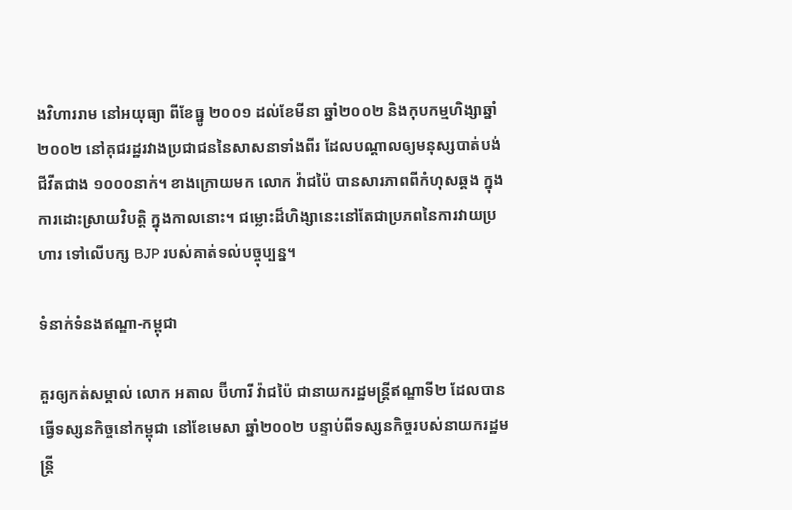ងវិហាររាម នៅអយុធ្យា ពីខែធ្នូ ២០០១ ដល់ខែមីនា ឆ្នាំ២០០២ និងកុបកម្មហិង្សាឆ្នាំ២០០២ នៅគុជរដ្ឋរវាងប្រជាជននៃសាសនាទាំងពីរ ដែលបណ្ដាលឲ្យមនុស្សបាត់បង់ជីវីតជាង ១០០០នាក់។ ខាងក្រោយមក លោក វ៉ាជប៉ៃ បានសារភាពពីកំហុសឆ្គង ក្នុងការដោះស្រាយវិបត្តិ ក្នុងកាលនោះ។ ជម្លោះដ៏ហិង្សានេះនៅតែជាប្រភពនៃការវាយប្រហារ ទៅលើបក្ស BJP របស់គាត់ទល់បច្ចុប្បន្ន។

ទំនាក់ទំនងឥណ្ឌា-កម្ពុជា

គួរឲ្យកត់សម្គាល់ លោក អតាល ប៊ីហារី វ៉ាជប៉ៃ ជានាយករដ្ឋមន្ត្រីឥណ្ឌាទី២ ដែលបានធ្វើទស្សនកិច្ចនៅកម្ពុជា នៅខែមេសា ឆ្នាំ២០០២ បន្ទាប់ពីទស្សនកិច្ចរបស់នាយករដ្ឋមន្ត្រី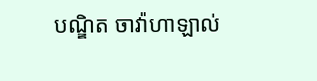បណ្ឌិត ចាវ៉ាហាឡាល់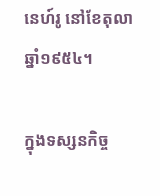នេហ៍រូ នៅខែតុលា ឆ្នាំ១៩៥៤។

ក្នុងទស្សនកិច្ច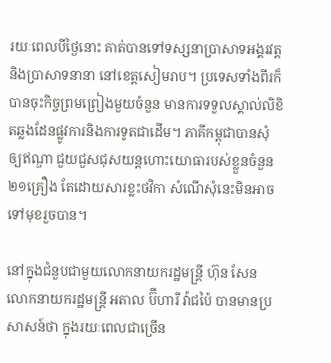រយៈពេលបីថ្ងៃនោះ គាត់បានទៅទស្សនាប្រាសាទអង្គរវត្ត និងប្រាសាទនានា នៅខេត្តសៀមរាប។ ប្រទេសទាំងពីរក៏បានចុះកិច្ចព្រមព្រៀងមួយចំនួន មានការទទួលស្គាល់លិខិតឆ្លងដែនផ្លូវការនិងការទូតជាដើម។ ភាគីកម្ពុជាបានសុំឲ្យឥណ្ឌា ជួយជួសជុសយន្តហោះយោធារបស់ខ្លួនចំនួន២១គ្រឿង តែដោយសារខ្លះថវិកា សំណើសុំនេះមិនអាចទៅមុខរួចបាន។

នៅក្នុងជំនួបជាមួយលោកនាយករដ្ឋមន្ត្រី ហ៊ុន សែន លោកនាយករដ្ឋមន្ត្រី អតាល ប៊ីហារី វ៉ាជប៉ៃ បានមានប្រសាសន៍ថា ក្នុងរយៈពេលជាច្រើន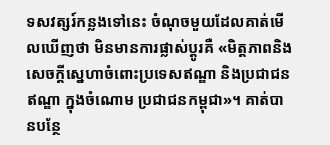ទសវត្សរ៍កន្លងទៅនេះ ចំណុចមួយដែលគាត់មើលឃើញថា មិនមានការផ្លាស់ប្តូរគឺ «មិត្តភាពនិងសេចក្តីស្នេហាចំពោះប្រទេសឥណ្ឌា និងប្រជាជនឥណ្ឌា ក្នុងចំណោម ប្រជាជនកម្ពុជា»។ គាត់បានបន្ថែ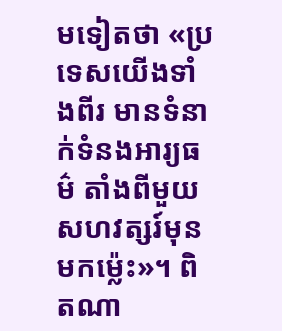មទៀតថា «ប្រទេសយើងទាំងពីរ មានទំនាក់ទំនងអារ្យធម៌ តាំងពីមួយសហវត្សរ៍មុនមកម្ល៉េះ»។ ពិតណា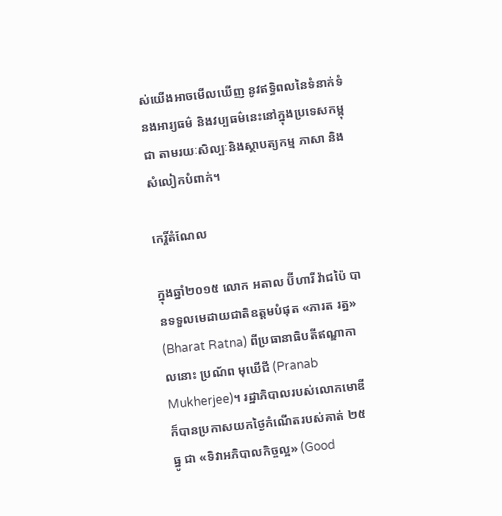ស់យើងអាចមើលឃើញ នូវឥទ្ធិពលនៃទំនាក់ទំនងអារ្យធម៌ និងវប្បធម៌នេះនៅក្នុងប្រទេសកម្ពុជា តាមរយៈសិល្បៈនិងស្ថាបត្យកម្ម ភាសា និងសំលៀកបំពាក់។

កេរ្តិ៍តំណែល

ក្នុងឆ្នាំ២០១៥ លោក អតាល ប៊ីហារី វ៉ាជប៉ៃ បានទទួលមេដាយជាតិឧត្តមបំផុត «ភារត រត្ន» (Bharat Ratna) ពីប្រធានាធិបតីឥណ្ឌាកាលនោះ ប្រណ័ព មុឃើជី (Pranab Mukherjee)។ រដ្ឋាភិបាលរបស់លោកមោឌី ក៏បានប្រកាសយកថ្ងៃកំណើតរបស់គាត់ ២៥ ធ្នូ ជា «ទិវាអភិបាលកិច្ចល្អ» (Good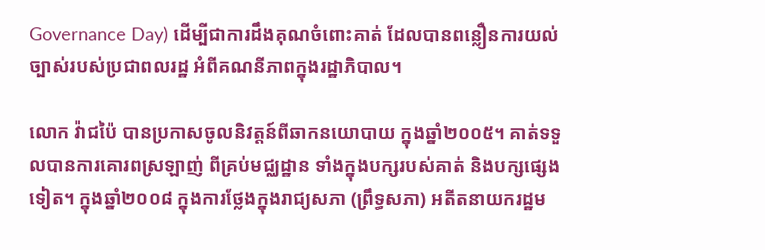Governance Day) ដើម្បីជាការដឹងគុណចំពោះគាត់ ដែលបានពន្លឿនការយល់ច្បាស់របស់ប្រជាពលរដ្ឋ អំពីគណនីភាពក្នុងរដ្ឋាភិបាល។

លោក វ៉ាជប៉ៃ បានប្រកាសចូលនិវត្តន៍ពីឆាកនយោបាយ ក្នុងឆ្នាំ២០០៥។ គាត់ទទួលបានការគោរពស្រឡាញ់ ពីគ្រប់មជ្ឈដ្ឋាន ទាំងក្នុងបក្សរបស់គាត់ និងបក្សផ្សេងទៀត។ ក្នុងឆ្នាំ២០០៨ ក្នុងការថ្លែងក្នុងរាជ្យសភា (ព្រឹទ្ធសភា) អតីតនាយករដ្ឋម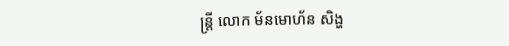ន្ត្រី លោក ម័នមោហ័ន សិង្ហ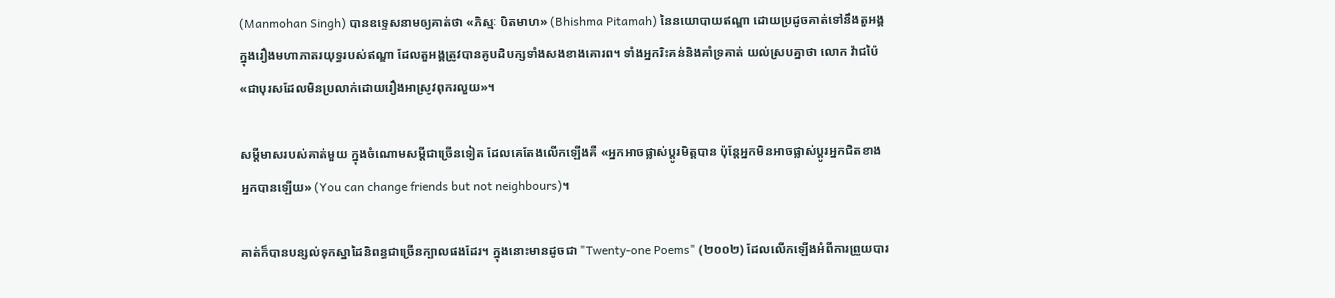(Manmohan Singh) បានឧទ្ទេសនាមឲ្យគាត់ថា «ភិស្មៈ បិតមាហ» (Bhishma Pitamah) នៃនយោបាយឥណ្ឌា ដោយប្រដូចគាត់ទៅនឹងតួអង្គ ក្នុងរឿងមហាភាតរយុទ្ធរបស់ឥណ្ឌា ដែលតួអង្គត្រូវបានគូបដិបក្សទាំងសងខាងគោរព។ ទាំងអ្នករិះគន់និងគាំទ្រគាត់ យល់ស្របគ្នាថា លោក វ៉ាជប៉ៃ «ជាបុរសដែលមិនប្រលាក់ដោយរឿងអាស្រូវពុករលួយ»។

សម្ដីមាសរបស់គាត់មួយ ក្នុងចំណោមសម្តីជាច្រើនទៀត ដែលគេតែងលើកឡើងគឺ «អ្នកអាចផ្លាស់ប្តូរមិត្តបាន ប៉ុន្តែអ្នកមិនអាចផ្លាស់ប្តូរអ្នកជិតខាងអ្នកបានឡើយ» (You can change friends but not neighbours)។

គាត់ក៏បានបន្សល់ទុកស្នាដៃនិពន្ធជាច្រើនក្បាលផងដែរ។ ក្នុងនោះមានដូចជា "Twenty-one Poems" (២០០២) ដែលលើកឡើងអំពីការព្រួយបារ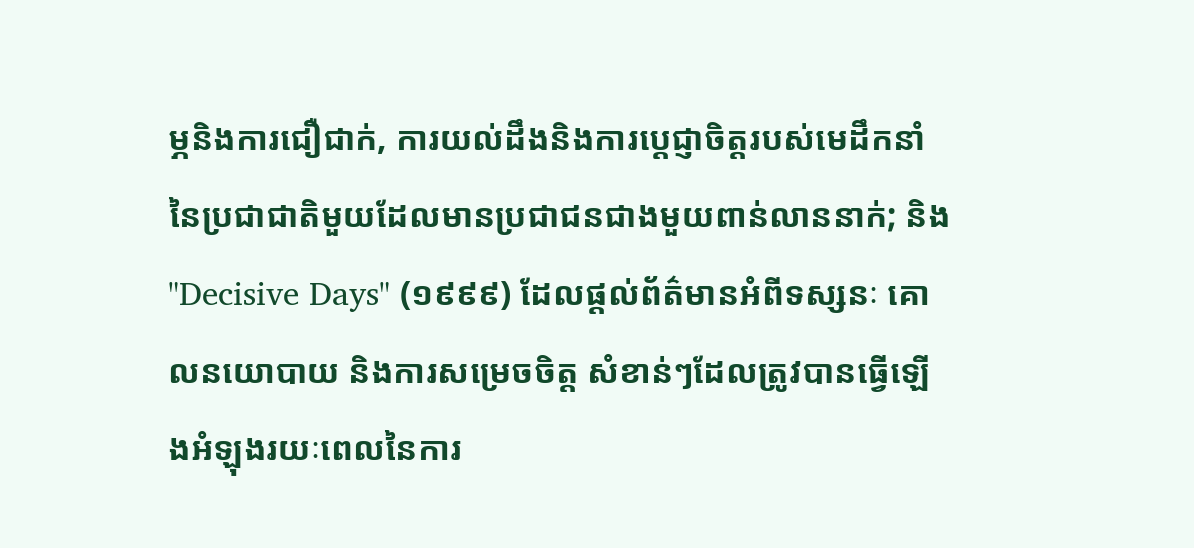ម្ភនិងការជឿជាក់, ការយល់ដឹងនិងការប្តេជ្ញាចិត្តរបស់មេដឹកនាំនៃប្រជាជាតិមួយដែលមានប្រជាជនជាងមួយពាន់លាននាក់; និង "Decisive Days" (១៩៩៩) ដែលផ្តល់ព័ត៌មានអំពីទស្សនៈ គោលនយោបាយ និងការសម្រេចចិត្ត សំខាន់ៗដែលត្រូវបានធ្វើឡើងអំឡុងរយៈពេលនៃការ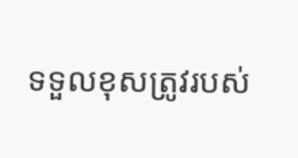ទទួលខុសត្រូវរបស់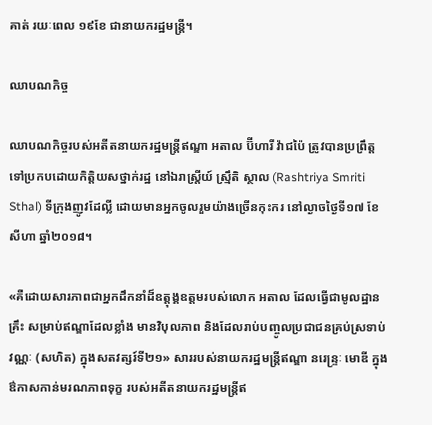គាត់ រយៈពេល ១៩ខែ ជានាយករដ្ឋមន្ត្រី។

ឈាបណកិច្ច

ឈាបណកិច្ចរបស់អតីតនាយករដ្ឋមន្ត្រីឥណ្ឌា អតាល ប៊ីហារី វ៉ាជប៉ៃ ត្រូវបានប្រព្រឹត្តទៅប្រកបដោយកិត្តិយសថ្នាក់រដ្ឋ នៅឯរាស្ត្រីយ៍ ស្ម្រឹតិ ស្ថាល (Rashtriya Smriti Sthal) ទីក្រុងញូវដែល្លី ដោយមានអ្នកចូលរួមយ៉ាងច្រើនកុះករ នៅល្ងាចថ្ងៃទី១៧ ខែសីហា ឆ្នាំ២០១៨។

«គឺដោយសារភាពជាអ្នកដឹកនាំដ៏ឧត្ដុង្គឧត្តមរបស់លោក អតាល ដែលធ្វើជាមូលដ្ឋានគ្រឹះ សម្រាប់ឥណ្ឌាដែលខ្លាំង មានវិបុលភាព និងដែលរាប់បញ្ចូលប្រជាជនគ្រប់ស្រទាប់វណ្ណៈ (សហិត) ក្នុងសតវត្សរ៍ទី២១» សាររបស់នាយករដ្ឋមន្ត្រីឥណ្ឌា នរេន្ទ្រៈ មោឌី ក្នុងឳកាសកាន់មរណភាពទុក្ខ របស់អតីតនាយករដ្ឋមន្ត្រីឥ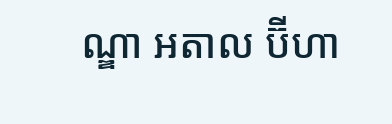ណ្ឌា អតាល ប៊ីហា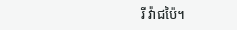រី វ៉ាជប៉ៃ។